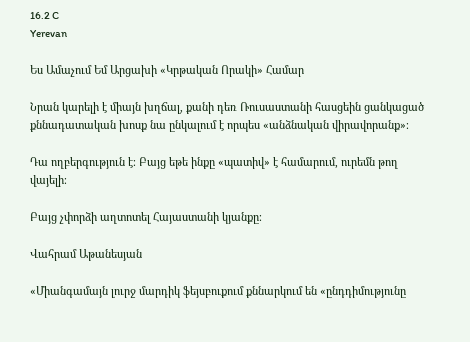16.2 C
Yerevan

Ես Ամաչում Եմ Արցախի «Կրթական Որակի» Համար

Նրան կարելի է միայն խղճալ, քանի դեռ Ռուսաստանի հասցեին ցանկացած քննադատական խոսք նա ընկալում է որպես «անձնական վիրավորանք»։

Դա ողբերգություն է։ Բայց եթե ինքը «պատիվ» է համարում, ուրեմն թող վայելի։

Բայց չփորձի աղտոտել Հայաստանի կյանքը։

Վահրամ Աթանեսյան

«Միանգամայն լուրջ մարդիկ ֆեյսբուքում քննարկում են «ընդդիմությունը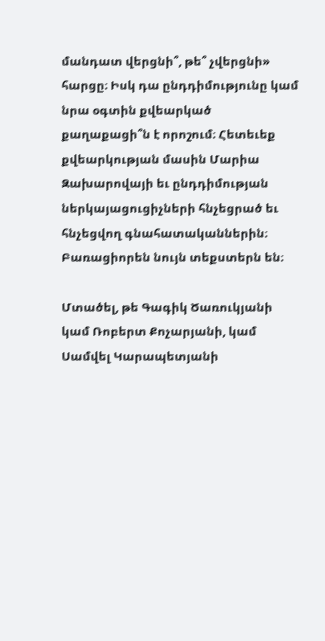մանդատ վերցնի՞, թե՞ չվերցնի» հարցը։ Իսկ դա ընդդիմությունը կամ նրա օգտին քվեարկած քաղաքացի՞ն է որոշում։ Հետեւեք քվեարկության մասին Մարիա Զախարովայի եւ ընդդիմության ներկայացուցիչների հնչեցրած եւ հնչեցվող գնահատականներին։ Բառացիորեն նույն տեքստերն են։

Մտածել, թե Գագիկ Ծառուկյանի կամ Ռոբերտ Քոչարյանի, կամ Սամվել Կարապետյանի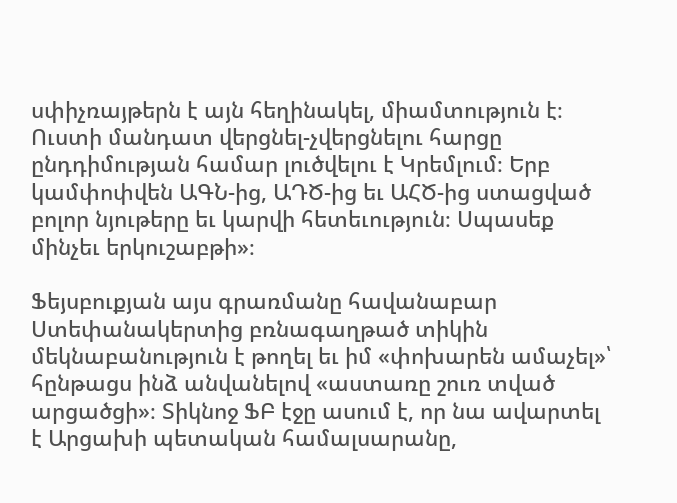սփիչռայթերն է այն հեղինակել, միամտություն է։ Ուստի մանդատ վերցնել-չվերցնելու հարցը ընդդիմության համար լուծվելու է Կրեմլում։ Երբ կամփոփվեն ԱԳՆ-ից, ԱԴԾ-ից եւ ԱՀԾ-ից ստացված բոլոր նյութերը եւ կարվի հետեւություն։ Սպասեք մինչեւ երկուշաբթի»։

Ֆեյսբուքյան այս գրառմանը հավանաբար Ստեփանակերտից բռնագաղթած տիկին մեկնաբանություն է թողել եւ իմ «փոխարեն ամաչել»՝ հընթացս ինձ անվանելով «աստառը շուռ տված արցածցի»։ Տիկնոջ ՖԲ էջը ասում է, որ նա ավարտել է Արցախի պետական համալսարանը,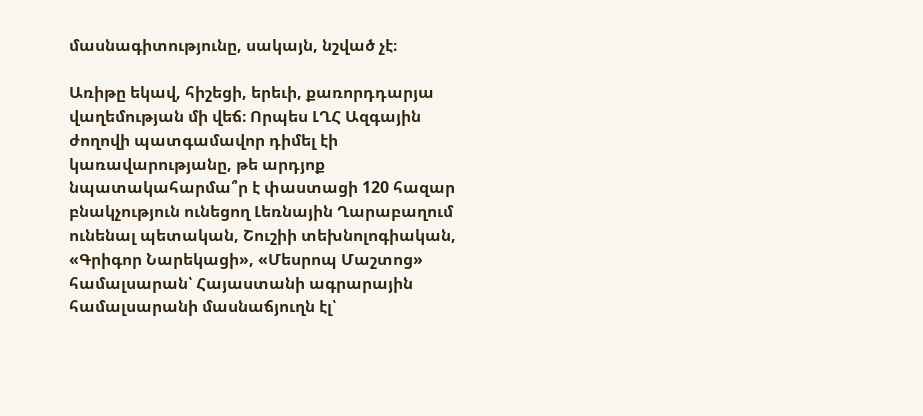մասնագիտությունը, սակայն, նշված չէ։

Առիթը եկավ, հիշեցի, երեւի, քառորդդարյա վաղեմության մի վեճ։ Որպես ԼՂՀ Ազգային ժողովի պատգամավոր դիմել էի կառավարությանը, թե արդյոք նպատակահարմա՞ր է փաստացի 120 հազար բնակչություն ունեցող Լեռնային Ղարաբաղում ունենալ պետական, Շուշիի տեխնոլոգիական, «Գրիգոր Նարեկացի», «Մեսրոպ Մաշտոց» համալսարան՝ Հայաստանի ագրարային համալսարանի մասնաճյուղն էլ՝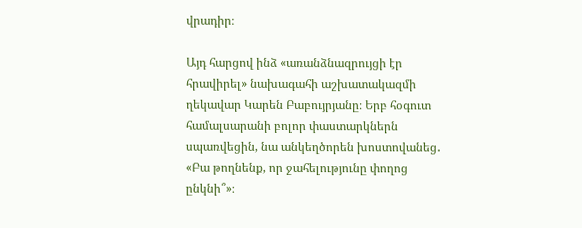վրադիր։

Այդ հարցով ինձ «առանձնազրույցի էր հրավիրել» նախագահի աշխատակազմի ղեկավար Կարեն Բաբույրյանը։ Երբ հօգուտ համալսարանի բոլոր փաստարկներն սպառվեցին, նա անկեղծորեն խոստովանեց․ «Բա թողնենք, որ ջահելությունը փողոց ընկնի՞»։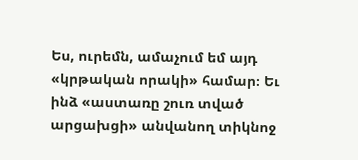Ես, ուրեմն, ամաչում եմ այդ «կրթական որակի» համար։ Եւ ինձ «աստառը շուռ տված արցախցի» անվանող տիկնոջ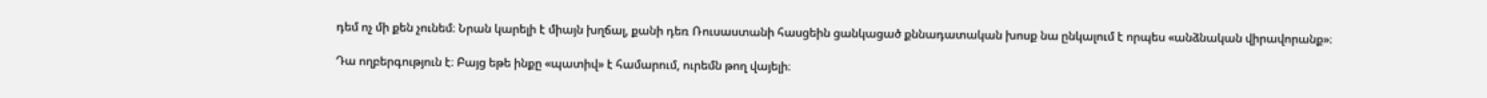դեմ ոչ մի քեն չունեմ։ Նրան կարելի է միայն խղճալ, քանի դեռ Ռուսաստանի հասցեին ցանկացած քննադատական խոսք նա ընկալում է որպես «անձնական վիրավորանք»։

Դա ողբերգություն է։ Բայց եթե ինքը «պատիվ» է համարում, ուրեմն թող վայելի։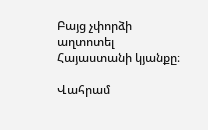Բայց չփորձի աղտոտել Հայաստանի կյանքը։

Վահրամ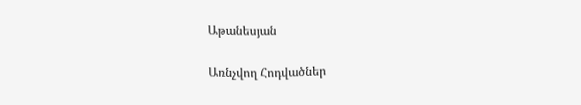Աթանեսյան

Առնչվող Հոդվածներ